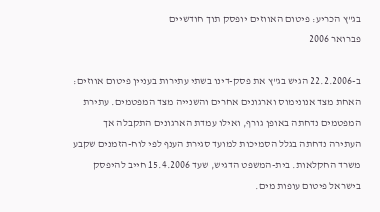בג"ץ הכריע: פיטום האווזים יופסק תוך חודשיים
פברואר 2006

ב-22.2.2006 הגיש בג"ץ את פסק-דינו בשתי עתירות בעניין פיטום אווזים: האחת מצד אנונימוס וארגונים אחרים והשנייה מצד המפטמים. עתירת המפטמים נדחתה באופן גורף, ואילו עמדת הארגונים התקבלה אך העתירה נדחתה בגלל הסמיכות למועד סגירת הענף לפי לוח-הזמנים שקבע משרד החקלאות. בית-המשפט הדגיש, שעד 15.4.2006 חייב להיפסק בישראל פיטום עופות מים.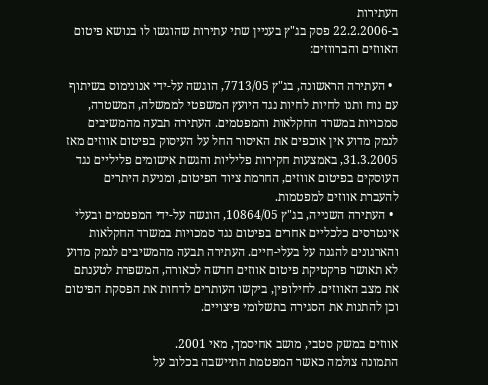העתירות
ב-22.2.2006 פסק בג"ץ בעניין שתי עתירות שהוגשו לו בנושא פיטום האווזים והברווזים:

  • העתירה הראשונה, בג"ץ 7713/05, הוגשה על-ידי אנונימוס בשיתוף עם נוח ותנו לחיות לחיות נגד היועץ המשפטי לממשלה, המשטרה, סמכויות במשרד החקלאות והמפטמים. העתירה תבעה מהמשיבים לנמק מדוע אין אוכפים את האיסור החל על העיסוק בפיטום אווזים מאז 31.3.2005, באמצעות חקירות פליליות והגשת אישומים פליליים נגד העוסקים בפיטום אווזים, החרמת ציוד הפיטום, ומניעת היתרים להעברת אווזים למפטמות.
  • העתירה השנייה, בג"ץ 10864/05, הוגשה על-ידי המפטמים ובעלי אינטרסים כלכליים אחרים בפיטום נגד סמכויות במשרד החקלאות והארגונים להגנה על בעלי-חיים. העתירה תבעה מהמשיבים לנמק מדוע לא תאושר פרקטיקת פיטום אווזים חדשה לכאורה, המשפרת לטענתם את מצב האווזים. לחילופין, ביקשו העותרים לדחות את הפסקת הפיטום וכן להתנות את הסגירה בתשלומי פיצויים.

אווזים במשק סטבי, מושב אחיסמך, מאי 2001.
התמונה צולמה כאשר המפטמת התיישבה בכלוב על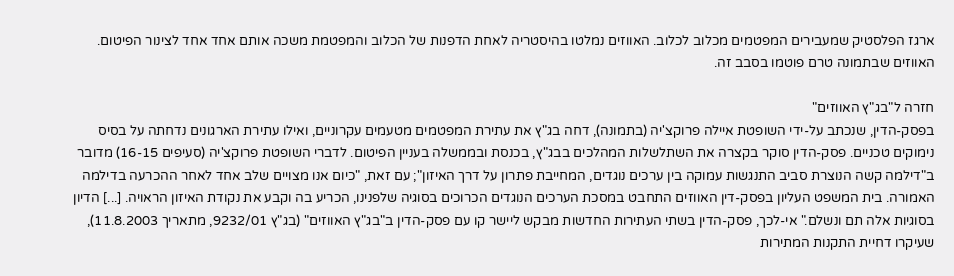ארגז הפלסטיק שמעבירים המפטמים מכלוב לכלוב. האווזים נמלטו בהיסטריה לאחת הדפנות של הכלוב והמפטמת משכה אותם אחד אחד לצינור הפיטום. האווזים שבתמונה טרם פוטמו בסבב זה.

חזרה ל"בג"ץ האווזים"
בפסק-הדין, שנכתב על-ידי השופטת איילה פרוקצ'יה (בתמונה), דחה בג"ץ את עתירת המפטמים מטעמים עקרוניים, ואילו עתירת הארגונים נדחתה על בסיס נימוקים טכניים. פסק-הדין סוקר בקצרה את השתלשלות המהלכים בבג"ץ, בכנסת ובממשלה בעניין הפיטום. לדברי השופטת פרוקצ'יה (סעיפים 16-15) מדובר ב"דילמה קשה הנוצרת סביב התנגשות עמוקה בין ערכים נוגדים, המחייבת פתרון על דרך האיזון"; עם זאת, "כיום אנו מצויים שלב אחד לאחר ההכרעה בדילמה האמורה. בית המשפט העליון בפסק-דין האווזים התחבט במסכת הערכים הנוגדים הכרוכים בסוגיה שלפנינו, הכריע בה וקבע את נקודת האיזון הראויה. [...] הדיון בסוגיות אלה תם ונשלם." אי-לכך, פסק-הדין בשתי העתירות החדשות מבקש ליישר קו עם פסק-הדין ב"בג"ץ האווזים" (בג"ץ 9232/01, מתאריך 11.8.2003), שעיקרו דחיית התקנות המתירות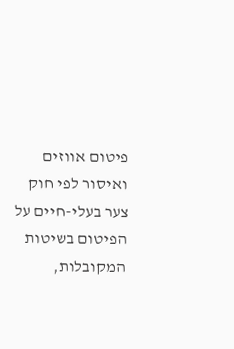פיטום אווזים ואיסור לפי חוק צער בעלי-חיים על הפיטום בשיטות המקובלות,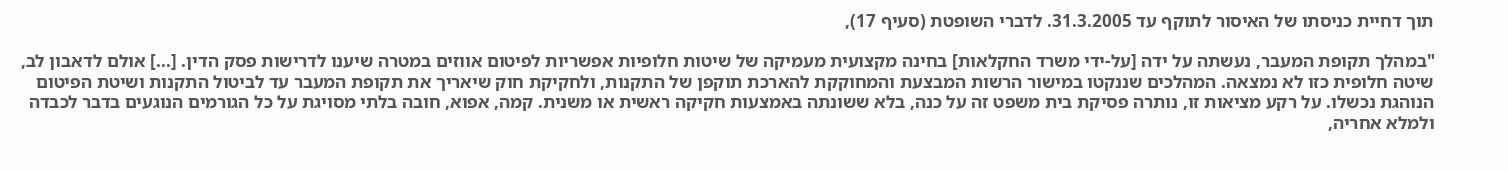תוך דחיית כניסתו של האיסור לתוקף עד 31.3.2005. לדברי השופטת (סעיף 17),

"במהלך תקופת המעבר, נעשתה על ידה [על-ידי משרד החקלאות] בחינה מקצועית מעמיקה של שיטות חלופיות אפשריות לפיטום אווזים במטרה שיענו לדרישות פסק הדין. [...] אולם לדאבון לב, שיטה חלופית כזו לא נמצאה. המהלכים שננקטו במישור הרשות המבצעת והמחוקקת להארכת תוקפן של התקנות, ולחקיקת חוק שיאריך את תקופת המעבר עד לביטול התקנות ושיטת הפיטום הנוהגת נכשלו. על רקע מציאות זו, נותרה פסיקת בית משפט זה על כנה, בלא ששונתה באמצעות חקיקה ראשית או משנית. קמה, אפוא, חובה בלתי מסויגת על כל הגורמים הנוגעים בדבר לכבדה ולמלא אחריה,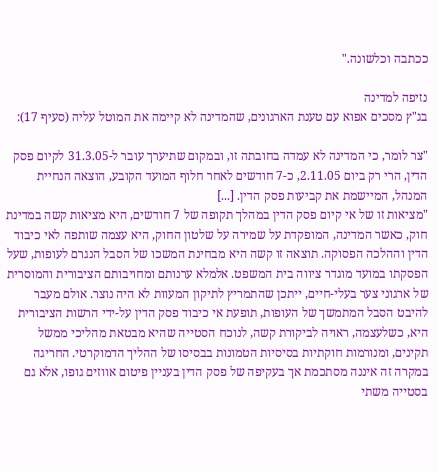ככתבה וכלשונה."

נזיפה למדינה
בג"ץ מסכים אפוא עם טענת הארגונים, שהמדינה לא קיימה את המוטל עליה (סעיף 17):

"צר לומר, כי המדינה לא עמדה בחובתה זו, ובמקום שתיערך עובר ל-31.3.05 לקיום פסק הדין, הרי רק ביום 2.11.05, כ-7 חודשים לאחר חלוף המועד הקובע, הוצאה הנחיית המנהל, המיישמת את קביעות פסק הדין. [...]
"מציאות זו של אי קיום פסק הדין במהלך תקופה של 7 חודשים, היא מציאות קשה במדינת חוק, כאשר המדינה, המופקדת על שמירה על שלטון החוק, היא עצמה שותפה לאי כיבוד הדין וההלכה הפסוקה. תוצאה זו קשה היא מבחינת המשכו של הסבל הנגרם לעופות, שעל הפסקתו במועד מוגדר ציווה בית המשפט. אלמלא ערנותם ומחויבותם הציבורית והמוסרית של ארגוני צער בעלי-חיים, ייתכן שהתמריץ לתיקון המעוות לא היה נוצר. אולם מעבר להיבט הסבל המתמשך של העופות, תופעת אי כיבוד פסק הדין על-ידי הרשות הציבורית היא, כשלעצמה, ראויה לביקורת קשה, לנוכח הסטייה שהיא מבטאת מהליכי ממשל תקינים, ומנורמות חוקתיות בסיסיות הטמונות בבסיסו של ההליך הדמוקרטי. החריגה במקרה זה איננה מסתכמת אך בעקיפה של פסק הדין בעניין פיטום אווזים גופו, אלא גם בסטייה משתי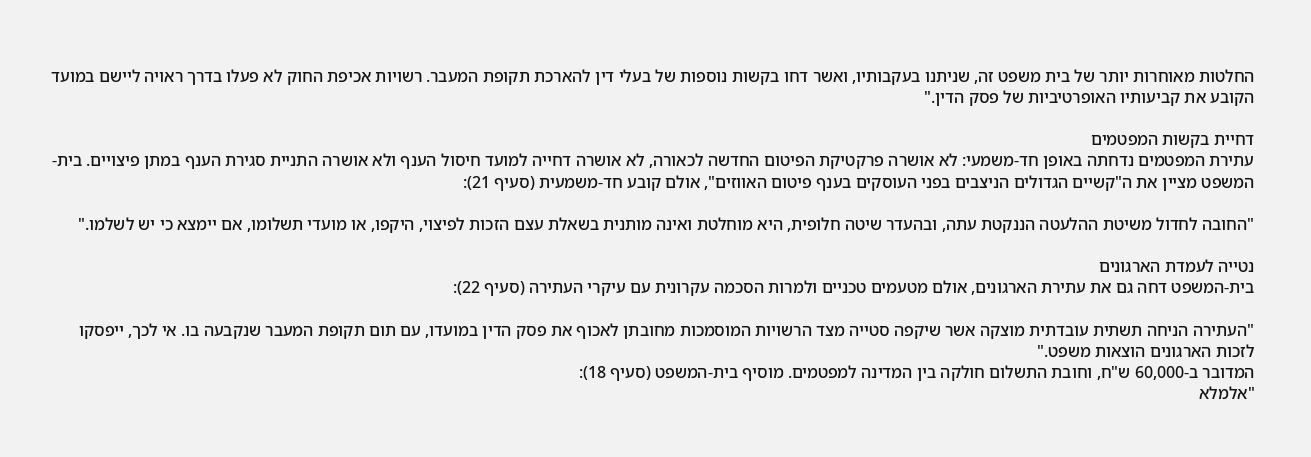החלטות מאוחרות יותר של בית משפט זה, שניתנו בעקבותיו, ואשר דחו בקשות נוספות של בעלי דין להארכת תקופת המעבר. רשויות אכיפת החוק לא פעלו בדרך ראויה ליישם במועד הקובע את קביעותיו האופרטיביות של פסק הדין."

דחיית בקשות המפטמים
עתירת המפטמים נדחתה באופן חד-משמעי: לא אושרה פרקטיקת הפיטום החדשה לכאורה, לא אושרה דחייה למועד חיסול הענף ולא אושרה התניית סגירת הענף במתן פיצויים. בית-המשפט מציין את ה"קשיים הגדולים הניצבים בפני העוסקים בענף פיטום האווזים", אולם קובע חד-משמעית (סעיף 21):

"החובה לחדול משיטת ההלעטה הננקטת עתה, ובהעדר שיטה חלופית, היא מוחלטת ואינה מותנית בשאלת עצם הזכות לפיצוי, היקפו, או מועדי תשלומו, אם יימצא כי יש לשלמו."

נטייה לעמדת הארגונים
בית-המשפט דחה גם את עתירת הארגונים, אולם מטעמים טכניים ולמרות הסכמה עקרונית עם עיקרי העתירה (סעיף 22):

"העתירה הניחה תשתית עובדתית מוצקה אשר שיקפה סטייה מצד הרשויות המוסמכות מחובתן לאכוף את פסק הדין במועדו, עם תום תקופת המעבר שנקבעה בו. אי לכך, ייפסקו לזכות הארגונים הוצאות משפט."
המדובר ב-60,000 ש"ח, וחובת התשלום חולקה בין המדינה למפטמים. מוסיף בית-המשפט (סעיף 18):
"אלמלא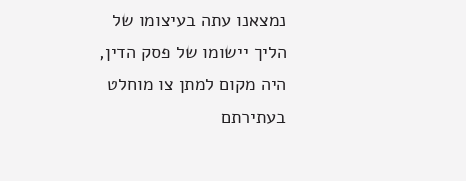נמצאנו עתה בעיצומו של הליך יישומו של פסק הדין, היה מקום למתן צו מוחלט בעתירתם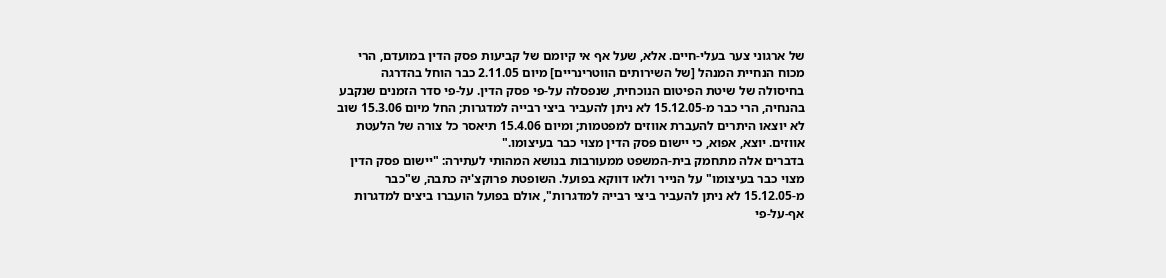של ארגוני צער בעלי-חיים. אלא, שעל אף אי קיומם של קביעות פסק הדין במועדם, הרי מכוח הנחיית המנהל [של השירותים הווטרינריים] מיום 2.11.05 כבר הוחל בהדרגה בחיסולה של שיטת הפיטום הנוכחית, שנפסלה על-פי פסק הדין. על-פי סדר הזמנים שנקבע בהנחיה, הרי כבר מ-15.12.05 לא ניתן להעביר ביצי רבייה למדגרות; החל מיום 15.3.06 שוב לא יוצאו היתרים להעברת אווזים למפטמות; ומיום 15.4.06 תיאסר כל צורה של הלעטת אווזים. יוצא, אפוא, כי יישום פסק הדין מצוי כבר בעיצומו."
בדברים אלה מתחמק בית-המשפט ממעורבות בנושא המהותי לעתירה: "יישום פסק הדין מצוי כבר בעיצומו" על הנייר ולאו דווקא בפועל. השופטת פרוקצ'יה כתבה, ש"כבר מ-15.12.05 לא ניתן להעביר ביצי רבייה למדגרות", אולם בפועל הועברו ביצים למדגרות אף-על-פי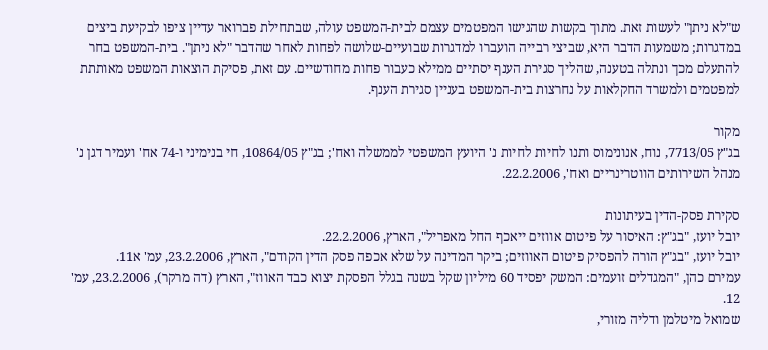ש"לא ניתן" לעשות זאת. מתוך בקשות שהגישו המפטמים עצמם לבית-המשפט עולה, שבתחילת פברואר עדיין ציפו לבקיעת ביצים במדגרות; משמעות הדבר היא, שביצי רבייה הועברו למדגרות שבועיים-שלושה לפחות לאחר שהדבר "לא ניתן". בית-המשפט בחר להתעלם מכך ונתלה בטענה, שהליך סגירת הענף יסתיים ממילא כעבור פחות מחודשיים. עם זאת, פסיקת הוצאות המשפט מאותתת למפטמים ולמשרד החקלאות על נחרצות בית-המשפט בעניין סגירת הענף.

מקור
בג"ץ 7713/05, נוח, אנונימוס ותנו לחיות לחיות נ' היועץ המשפטי לממשלה ואח'; בג"ץ 10864/05, חי בנימיני ו-74 אח' ועמיר דגן נ' מנהל השירותים הווטרינריים ואח', 22.2.2006.

סקירת פסק-הדין בעיתונות
יובל יועז, "בג"ץ: האיסור על פיטום אווזים ייאכף החל מאפריל", הארץ, 22.2.2006.
יובל יועז, "בג"ץ הורה להפסיק פיטום האווזים; ביקר המדינה על שלא אכפה פסק הדין הקודם", הארץ, 23.2.2006, עמ' א11.
עמירם כהן, "המגדלים זועמים: המשק יפסיד 60 מיליון שקל בשנה בגלל הפסקת יצוא כבד האווז", הארץ (דה מרקר), 23.2.2006, עמ' 12.
שמואל מיטלמן ודליה מזורי,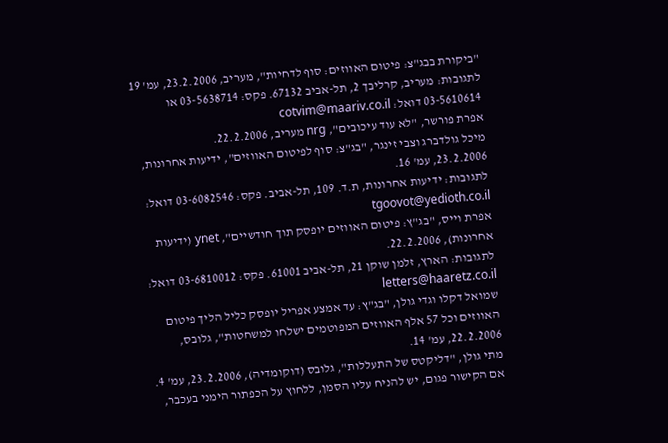"ביקורת בבג"צ: פיטום האווזים: סוף לדחיות", מעריב, 23.2.2006, עמ' 19
לתגובות: מעריב, קרליבך 2, תל-אביב 67132. פקס: 03-5638714 או 03-5610614 דואל: cotvim@maariv.co.il
אפרת פורשר, "לא עוד עיכובים", nrg מעריב, 22.2.2006.
מיכל גולדברג וצבי זינגר, "בג"צ: סוף לפיטום האווזים", ידיעות אחרונות, 23.2.2006, עמ' 16.
לתגובות: ידיעות אחרונות, ת.ד. 109, תל-אביב. פקס: 03-6082546 דואל: tgoovot@yedioth.co.il
אפרת וייס, "בג"ץ: פיטום האווזים יופסק תוך חודשיים", ynet (ידיעות אחרונות), 22.2.2006.
לתגובות: הארץ, זלמן שוקן 21, תל-אביב 61001. פקס: 03-6810012 דואל: letters@haaretz.co.il
שמואל דקלו וגדי גולן, "בג"ץ: עד אמצע אפריל יופסק כליל הליך פיטום האווזים וכל 57 אלף האווזים המפוטמים ישלחו למשחטות", גלובס, 22.2.2006, עמ' 14.
מתי גולן, "דליקטס של התעללות", גלובס (דוקומדיה), 23.2.2006, עמ' 4.
אם הקישור פגום, יש להניח עליו הסמן, ללחוץ על הכפתור הימני בעכבר,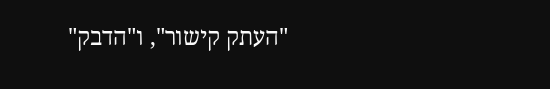"העתק קישור", ו"הדבק"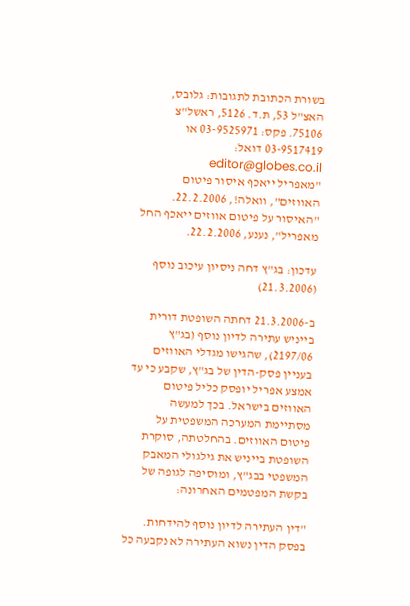בשורת הכתובת לתגובות: גלובס, האצ"ל 53, ת.ד. 5126, ראשל"צ 75106. פקס: 03-9525971 או 03-9517419 דואל: editor@globes.co.il
"מאפריל ייאכף איסור פיטום האווזים", וואלה!, 22.2.2006.
"האיסור על פיטום אווזים ייאכף החל מאפריל", נענע, 22.2.2006.

עדכון: בג"ץ דחה ניסיון עיכוב נוסף (21.3.2006)

ב-21.3.2006 דחתה השופטת דורית בייניש עתירה לדיון נוסף (בג"ץ 2197/06), שהגישו מגדלי האווזים בעניין פסק-הדין של בג"ץ, שקבע כי עד אמצע אפריל יופסק כליל פיטום האווזים בישראל. בכך למעשה מסתיימת המערכה המשפטית על פיטום האווזים. בהחלטתה, סוקרת השופטת בייניש את גילגולי המאבק המשפטי בבג"ץ, ומוסיפה לגופה של בקשת המפטמים האחרונה:

"דין העתירה לדיון נוסף להידחות. בפסק הדין נשוא העתירה לא נקבעה כל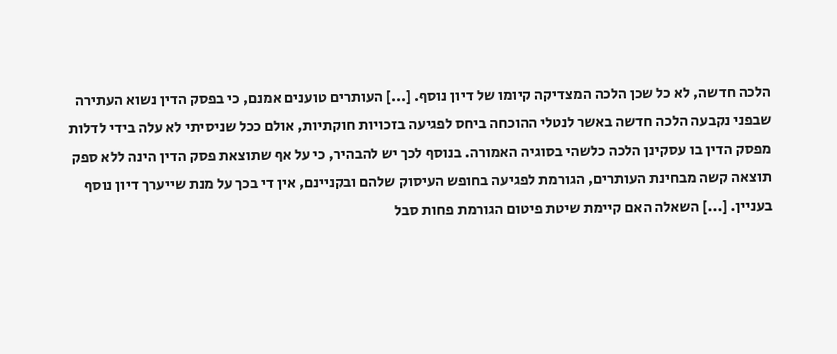הלכה חדשה, לא כל שכן הלכה המצדיקה קיומו של דיון נוסף. [...] העותרים טוענים אמנם, כי בפסק הדין נשוא העתירה שבפני נקבעה הלכה חדשה באשר לנטלי ההוכחה ביחס לפגיעה בזכויות חוקתיות, אולם ככל שניסיתי לא עלה בידי לדלות מפסק הדין בו עסקינן הלכה כלשהי בסוגיה האמורה. בנוסף לכך יש להבהיר, כי על אף שתוצאת פסק הדין הינה ללא ספק תוצאה קשה מבחינת העותרים, הגורמת לפגיעה בחופש העיסוק שלהם ובקניינם, אין די בכך על מנת שייערך דיון נוסף בעניין. [...] השאלה האם קיימת שיטת פיטום הגורמת פחות סבל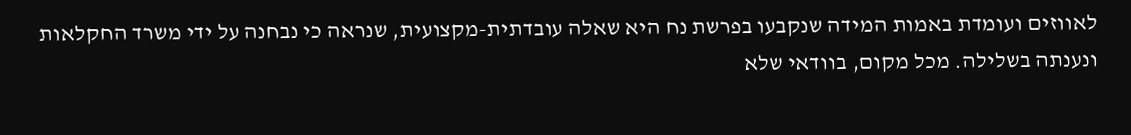לאווזים ועומדת באמות המידה שנקבעו בפרשת נח היא שאלה עובדתית-מקצועית, שנראה כי נבחנה על ידי משרד החקלאות ונענתה בשלילה. מכל מקום, בוודאי שלא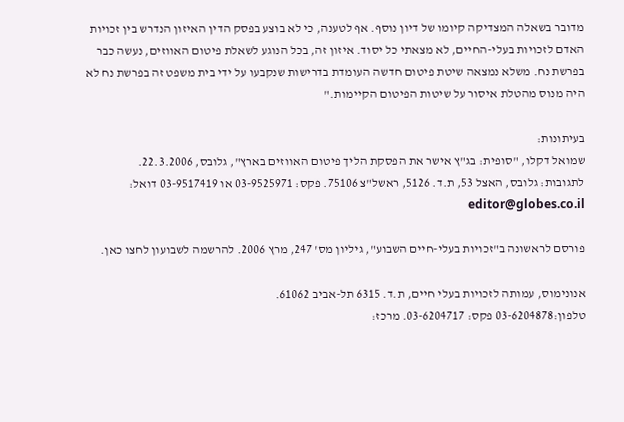מדובר בשאלה המצדיקה קיומו של דיון נוסף. אף לטענה, כי לא בוצע בפסק הדין האיזון הנדרש בין זכויות האדם לזכויות בעלי-החיים, לא מצאתי כל יסוד. איזון זה, בכל הנוגע לשאלת פיטום האווזים, נעשה כבר בפרשת נח. משלא נמצאה שיטת פיטום חדשה העומדת בדרישות שנקבעו על ידי בית משפט זה בפרשת נח לא היה מנוס מהטלת איסור על שיטות הפיטום הקיימות."

בעיתונות:
שמואל דקלו, "סופית: בג"ץ אישר את הפסקת הליך פיטום האווזים בארץ", גלובס, 22.3.2006.
לתגובות: גלובס, האצל 53, ת.ד. 5126, ראשל"צ 75106. פקס: 03-9525971 או 03-9517419 דואל: editor@globes.co.il

פורסם לראשונה ב"זכויות בעלי-חיים השבוע", גיליון מס' 247, מרץ 2006. להרשמה לשבועון לחצו כאן.

אנונימוס, עמותה לזכויות בעלי חיים, ת.ד. 6315 תל-אביב 61062.
טלפון:03-6204878 פקס: 03-6204717. מרכז: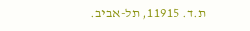ת.ד. 11915, תל-אביב.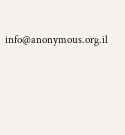info@anonymous.org.il